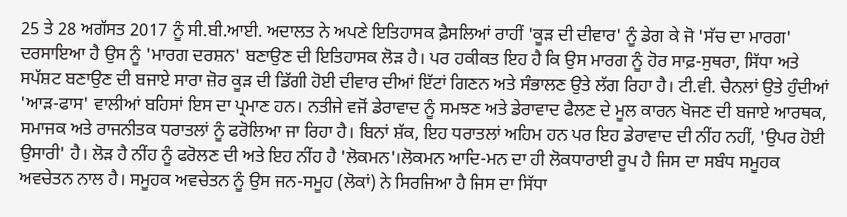25 ਤੇ 28 ਅਗੱਸਤ 2017 ਨੂੰ ਸੀ.ਬੀ.ਆਈ. ਅਦਾਲਤ ਨੇ ਅਪਣੇ ਇਤਿਹਾਸਕ ਫ਼ੈਸਲਿਆਂ ਰਾਹੀਂ 'ਕੂੜ ਦੀ ਦੀਵਾਰ' ਨੂੰ ਡੇਗ ਕੇ ਜੋ 'ਸੱਚ ਦਾ ਮਾਰਗ' ਦਰਸਾਇਆ ਹੈ ਉਸ ਨੂੰ 'ਮਾਰਗ ਦਰਸ਼ਨ' ਬਣਾਉਣ ਦੀ ਇਤਿਹਾਸਕ ਲੋੜ ਹੈ। ਪਰ ਹਕੀਕਤ ਇਹ ਹੈ ਕਿ ਉਸ ਮਾਰਗ ਨੂੰ ਹੋਰ ਸਾਫ਼-ਸੁਥਰਾ, ਸਿੱਧਾ ਅਤੇ ਸਪੱਸ਼ਟ ਬਣਾਉਣ ਦੀ ਬਜਾਏ ਸਾਰਾ ਜ਼ੋਰ ਕੂੜ ਦੀ ਡਿੱਗੀ ਹੋਈ ਦੀਵਾਰ ਦੀਆਂ ਇੱਟਾਂ ਗਿਣਨ ਅਤੇ ਸੰਭਾਲਣ ਉਤੇ ਲੱਗ ਰਿਹਾ ਹੈ। ਟੀ.ਵੀ. ਚੈਨਲਾਂ ਉਤੇ ਹੁੰਦੀਆਂ 'ਆੜ-ਫਾਸ' ਵਾਲੀਆਂ ਬਹਿਸਾਂ ਇਸ ਦਾ ਪ੍ਰਮਾਣ ਹਨ। ਨਤੀਜੇ ਵਜੋਂ ਡੇਰਾਵਾਦ ਨੂੰ ਸਮਝਣ ਅਤੇ ਡੇਰਾਵਾਦ ਫੈਲਣ ਦੇ ਮੂਲ ਕਾਰਨ ਖੋਜਣ ਦੀ ਬਜਾਏ ਆਰਥਕ, ਸਮਾਜਕ ਅਤੇ ਰਾਜਨੀਤਕ ਧਰਾਤਲਾਂ ਨੂੰ ਫਰੋਲਿਆ ਜਾ ਰਿਹਾ ਹੈ। ਬਿਨਾਂ ਸ਼ੱਕ, ਇਹ ਧਰਾਤਲਾਂ ਅਹਿਮ ਹਨ ਪਰ ਇਹ ਡੇਰਾਵਾਦ ਦੀ ਨੀਂਹ ਨਹੀਂ, 'ਉਪਰ ਹੋਈ ਉਸਾਰੀ' ਹੈ। ਲੋੜ ਹੈ ਨੀਂਹ ਨੂੰ ਫਰੋਲਣ ਦੀ ਅਤੇ ਇਹ ਨੀਂਹ ਹੈ 'ਲੋਕਮਨ'।ਲੋਕਮਨ ਆਦਿ-ਮਨ ਦਾ ਹੀ ਲੋਕਧਾਰਾਈ ਰੂਪ ਹੈ ਜਿਸ ਦਾ ਸਬੰਧ ਸਮੂਹਕ ਅਵਚੇਤਨ ਨਾਲ ਹੈ। ਸਮੂਹਕ ਅਵਚੇਤਨ ਨੂੰ ਉਸ ਜਨ-ਸਮੂਹ (ਲੋਕਾਂ) ਨੇ ਸਿਰਜਿਆ ਹੈ ਜਿਸ ਦਾ ਸਿੱਧਾ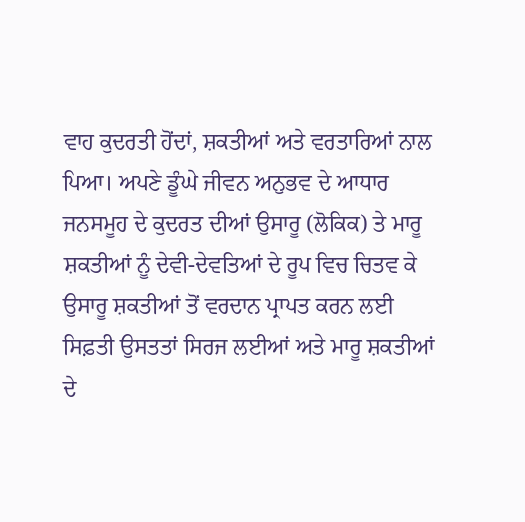ਵਾਹ ਕੁਦਰਤੀ ਹੋਂਦਾਂ, ਸ਼ਕਤੀਆਂ ਅਤੇ ਵਰਤਾਰਿਆਂ ਨਾਲ ਪਿਆ। ਅਪਣੇ ਡੂੰਘੇ ਜੀਵਨ ਅਨੁਭਵ ਦੇ ਆਧਾਰ ਜਨਸਮੂਹ ਦੇ ਕੁਦਰਤ ਦੀਆਂ ਉਸਾਰੂ (ਲੋਕਿਕ) ਤੇ ਮਾਰੂ ਸ਼ਕਤੀਆਂ ਨੂੰ ਦੇਵੀ-ਦੇਵਤਿਆਂ ਦੇ ਰੂਪ ਵਿਚ ਚਿਤਵ ਕੇ ਉਸਾਰੂ ਸ਼ਕਤੀਆਂ ਤੋਂ ਵਰਦਾਨ ਪ੍ਰਾਪਤ ਕਰਨ ਲਈ ਸਿਫ਼ਤੀ ਉਸਤਤਾਂ ਸਿਰਜ ਲਈਆਂ ਅਤੇ ਮਾਰੂ ਸ਼ਕਤੀਆਂ ਦੇ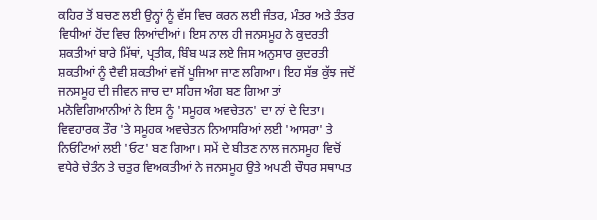ਕਹਿਰ ਤੋਂ ਬਚਣ ਲਈ ਉਨ੍ਹਾਂ ਨੂੰ ਵੱਸ ਵਿਚ ਕਰਨ ਲਈ ਜੰਤਰ, ਮੰਤਰ ਅਤੇ ਤੰਤਰ ਵਿਧੀਆਂ ਹੋਂਦ ਵਿਚ ਲਿਆਂਦੀਆਂ। ਇਸ ਨਾਲ ਹੀ ਜਨਸਮੂਹ ਨੇ ਕੁਦਰਤੀ ਸ਼ਕਤੀਆਂ ਬਾਰੇ ਮਿੱਥਾਂ, ਪ੍ਰਤੀਕ, ਬਿੰਬ ਘੜ ਲਏ ਜਿਸ ਅਨੁਸਾਰ ਕੁਦਰਤੀ ਸ਼ਕਤੀਆਂ ਨੂੰ ਦੈਵੀ ਸ਼ਕਤੀਆਂ ਵਜੋਂ ਪੂਜਿਆ ਜਾਣ ਲਗਿਆ। ਇਹ ਸੱਭ ਕੁੱਝ ਜਦੋਂ ਜਨਸਮੂਹ ਦੀ ਜੀਵਨ ਜਾਚ ਦਾ ਸਹਿਜ ਅੰਗ ਬਣ ਗਿਆ ਤਾਂ ਮਨੋਵਿਗਿਆਨੀਆਂ ਨੇ ਇਸ ਨੂੰ 'ਸਮੂਹਕ ਅਵਚੇਤਨ' ਦਾ ਨਾਂ ਦੇ ਦਿਤਾ। ਵਿਵਹਾਰਕ ਤੌਰ 'ਤੇ ਸਮੂਹਕ ਅਵਚੇਤਨ ਨਿਆਸਰਿਆਂ ਲਈ 'ਆਸਰਾ' ਤੇ ਨਿਓਟਿਆਂ ਲਈ 'ਓਟ' ਬਣ ਗਿਆ। ਸਮੇਂ ਦੇ ਬੀਤਣ ਨਾਲ ਜਨਸਮੂਹ ਵਿਚੋਂ ਵਧੇਰੇ ਚੇਤੰਨ ਤੇ ਚਤੁਰ ਵਿਅਕਤੀਆਂ ਨੇ ਜਨਸਮੂਹ ਉਤੇ ਅਪਣੀ ਚੌਧਰ ਸਥਾਪਤ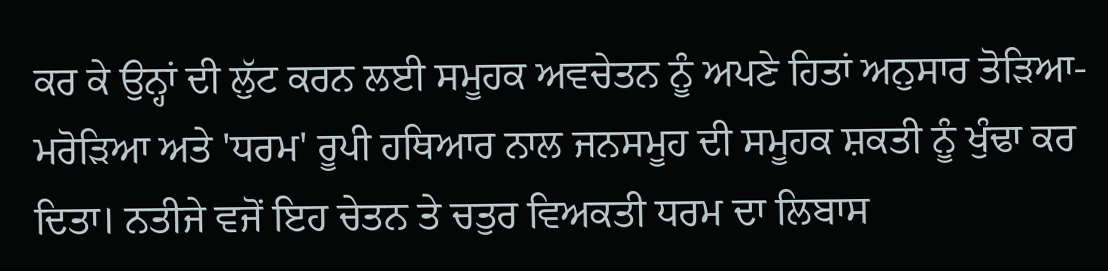ਕਰ ਕੇ ਉਨ੍ਹਾਂ ਦੀ ਲੁੱਟ ਕਰਨ ਲਈ ਸਮੂਹਕ ਅਵਚੇਤਨ ਨੂੰ ਅਪਣੇ ਹਿਤਾਂ ਅਨੁਸਾਰ ਤੋੜਿਆ-ਮਰੋੜਿਆ ਅਤੇ 'ਧਰਮ' ਰੂਪੀ ਹਥਿਆਰ ਨਾਲ ਜਨਸਮੂਹ ਦੀ ਸਮੂਹਕ ਸ਼ਕਤੀ ਨੂੰ ਖੁੰਢਾ ਕਰ ਦਿਤਾ। ਨਤੀਜੇ ਵਜੋਂ ਇਹ ਚੇਤਨ ਤੇ ਚਤੁਰ ਵਿਅਕਤੀ ਧਰਮ ਦਾ ਲਿਬਾਸ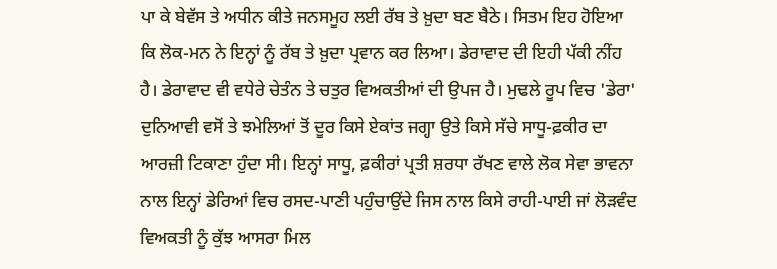ਪਾ ਕੇ ਬੇਵੱਸ ਤੇ ਅਧੀਨ ਕੀਤੇ ਜਨਸਮੂਹ ਲਈ ਰੱਬ ਤੇ ਖ਼ੁਦਾ ਬਣ ਬੈਠੇ। ਸਿਤਮ ਇਹ ਹੋਇਆ ਕਿ ਲੋਕ-ਮਨ ਨੇ ਇਨ੍ਹਾਂ ਨੂੰ ਰੱਬ ਤੇ ਖ਼ੁਦਾ ਪ੍ਰਵਾਨ ਕਰ ਲਿਆ। ਡੇਰਾਵਾਦ ਦੀ ਇਹੀ ਪੱਕੀ ਨੀਂਹ ਹੈ। ਡੇਰਾਵਾਦ ਵੀ ਵਧੇਰੇ ਚੇਤੰਨ ਤੇ ਚਤੁਰ ਵਿਅਕਤੀਆਂ ਦੀ ਉਪਜ ਹੈ। ਮੁਢਲੇ ਰੂਪ ਵਿਚ 'ਡੇਰਾ' ਦੁਨਿਆਵੀ ਵਸੋਂ ਤੇ ਝਮੇਲਿਆਂ ਤੋਂ ਦੂਰ ਕਿਸੇ ਏਕਾਂਤ ਜਗ੍ਹਾ ਉਤੇ ਕਿਸੇ ਸੱਚੇ ਸਾਧੂ-ਫ਼ਕੀਰ ਦਾ ਆਰਜ਼ੀ ਟਿਕਾਣਾ ਹੁੰਦਾ ਸੀ। ਇਨ੍ਹਾਂ ਸਾਧੂ, ਫ਼ਕੀਰਾਂ ਪ੍ਰਤੀ ਸ਼ਰਧਾ ਰੱਖਣ ਵਾਲੇ ਲੋਕ ਸੇਵਾ ਭਾਵਨਾ ਨਾਲ ਇਨ੍ਹਾਂ ਡੇਰਿਆਂ ਵਿਚ ਰਸਦ-ਪਾਣੀ ਪਹੁੰਚਾਉਂਦੇ ਜਿਸ ਨਾਲ ਕਿਸੇ ਰਾਹੀ-ਪਾਈ ਜਾਂ ਲੋੜਵੰਦ ਵਿਅਕਤੀ ਨੂੰ ਕੁੱਝ ਆਸਰਾ ਮਿਲ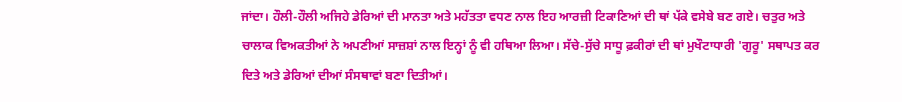ਜਾਂਦਾ। ਹੌਲੀ-ਹੌਲੀ ਅਜਿਹੇ ਡੇਰਿਆਂ ਦੀ ਮਾਨਤਾ ਅਤੇ ਮਹੱਤਤਾ ਵਧਣ ਨਾਲ ਇਹ ਆਰਜ਼ੀ ਟਿਕਾਣਿਆਂ ਦੀ ਥਾਂ ਪੱਕੇ ਵਸੇਬੇ ਬਣ ਗਏ। ਚਤੁਰ ਅਤੇ ਚਾਲਾਕ ਵਿਅਕਤੀਆਂ ਨੇ ਅਪਣੀਆਂ ਸਾਜ਼ਸ਼ਾਂ ਨਾਲ ਇਨ੍ਹਾਂ ਨੂੰ ਵੀ ਹਥਿਆ ਲਿਆ। ਸੱਚੇ-ਸੁੱਚੇ ਸਾਧੂ ਫ਼ਕੀਰਾਂ ਦੀ ਥਾਂ ਮੁਖੌਟਾਧਾਰੀ 'ਗੁਰੂ' ਸਥਾਪਤ ਕਰ ਦਿਤੇ ਅਤੇ ਡੇਰਿਆਂ ਦੀਆਂ ਸੰਸਥਾਵਾਂ ਬਣਾ ਦਿਤੀਆਂ।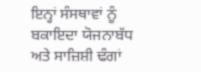ਇਨ੍ਹਾਂ ਸੰਸਥਾਵਾਂ ਨੂੰ ਬਕਾਇਦਾ ਯੋਜਨਾਬੱਧ ਅਤੇ ਸਾਜ਼ਿਸ਼ੀ ਢੰਗਾਂ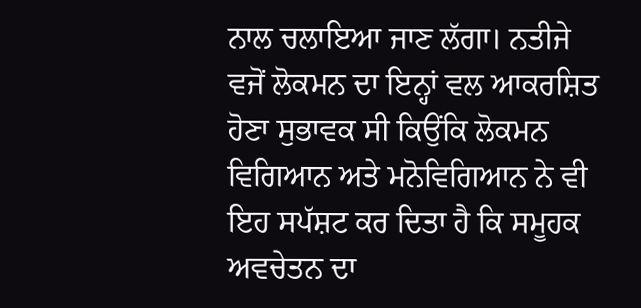ਨਾਲ ਚਲਾਇਆ ਜਾਣ ਲੱਗਾ। ਨਤੀਜੇ ਵਜੋਂ ਲੋਕਮਨ ਦਾ ਇਨ੍ਹਾਂ ਵਲ ਆਕਰਸ਼ਿਤ ਹੋਣਾ ਸੁਭਾਵਕ ਸੀ ਕਿਉਂਕਿ ਲੋਕਮਨ ਵਿਗਿਆਨ ਅਤੇ ਮਨੋਵਿਗਿਆਨ ਨੇ ਵੀ ਇਹ ਸਪੱਸ਼ਟ ਕਰ ਦਿਤਾ ਹੈ ਕਿ ਸਮੂਹਕ ਅਵਚੇਤਨ ਦਾ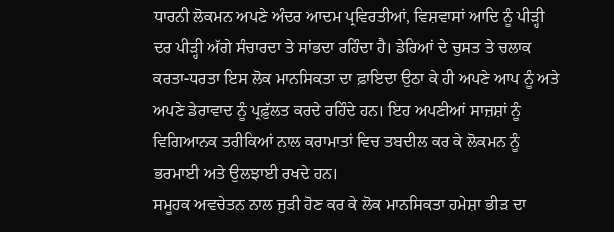ਧਾਰਨੀ ਲੋਕਮਨ ਅਪਣੇ ਅੰਦਰ ਆਦਮ ਪ੍ਰਵਿਰਤੀਆਂ, ਵਿਸ਼ਵਾਸਾਂ ਆਦਿ ਨੂੰ ਪੀੜ੍ਹੀ ਦਰ ਪੀੜ੍ਹੀ ਅੱਗੇ ਸੰਚਾਰਦਾ ਤੇ ਸਾਂਭਦਾ ਰਹਿੰਦਾ ਹੈ। ਡੇਰਿਆਂ ਦੇ ਚੁਸਤ ਤੇ ਚਲਾਕ ਕਰਤਾ-ਧਰਤਾ ਇਸ ਲੋਕ ਮਾਨਸਿਕਤਾ ਦਾ ਫ਼ਾਇਦਾ ਉਠਾ ਕੇ ਹੀ ਅਪਣੇ ਆਪ ਨੂੰ ਅਤੇ ਅਪਣੇ ਡੇਰਾਵਾਦ ਨੂੰ ਪ੍ਰਫ਼ੁੱਲਤ ਕਰਦੇ ਰਹਿੰਦੇ ਹਨ। ਇਹ ਅਪਣੀਆਂ ਸਾਜ਼ਸ਼ਾਂ ਨੂੰ ਵਿਗਿਆਨਕ ਤਰੀਕਿਆਂ ਨਾਲ ਕਰਾਮਾਤਾਂ ਵਿਚ ਤਬਦੀਲ ਕਰ ਕੇ ਲੋਕਮਨ ਨੂੰ ਭਰਮਾਈ ਅਤੇ ਉਲਝਾਈ ਰਖਦੇ ਹਨ।
ਸਮੂਹਕ ਅਵਚੇਤਨ ਨਾਲ ਜੁੜੀ ਹੋਣ ਕਰ ਕੇ ਲੋਕ ਮਾਨਸਿਕਤਾ ਹਮੇਸ਼ਾ ਭੀੜ ਦਾ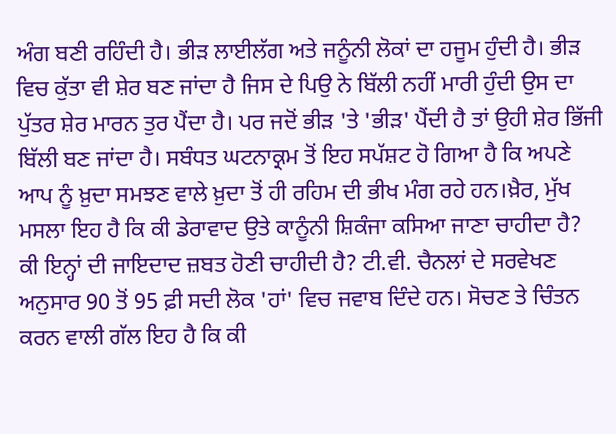ਅੰਗ ਬਣੀ ਰਹਿੰਦੀ ਹੈ। ਭੀੜ ਲਾਈਲੱਗ ਅਤੇ ਜਨੂੰਨੀ ਲੋਕਾਂ ਦਾ ਹਜੂਮ ਹੁੰਦੀ ਹੈ। ਭੀੜ ਵਿਚ ਕੁੱਤਾ ਵੀ ਸ਼ੇਰ ਬਣ ਜਾਂਦਾ ਹੈ ਜਿਸ ਦੇ ਪਿਉ ਨੇ ਬਿੱਲੀ ਨਹੀਂ ਮਾਰੀ ਹੁੰਦੀ ਉਸ ਦਾ ਪੁੱਤਰ ਸ਼ੇਰ ਮਾਰਨ ਤੁਰ ਪੈਂਦਾ ਹੈ। ਪਰ ਜਦੋਂ ਭੀੜ 'ਤੇ 'ਭੀੜ' ਪੈਂਦੀ ਹੈ ਤਾਂ ਉਹੀ ਸ਼ੇਰ ਭਿੱਜੀ ਬਿੱਲੀ ਬਣ ਜਾਂਦਾ ਹੈ। ਸਬੰਧਤ ਘਟਨਾਕ੍ਰਮ ਤੋਂ ਇਹ ਸਪੱਸ਼ਟ ਹੋ ਗਿਆ ਹੈ ਕਿ ਅਪਣੇ ਆਪ ਨੂੰ ਖ਼ੁਦਾ ਸਮਝਣ ਵਾਲੇ ਖ਼ੁਦਾ ਤੋਂ ਹੀ ਰਹਿਮ ਦੀ ਭੀਖ ਮੰਗ ਰਹੇ ਹਨ।ਖ਼ੈਰ, ਮੁੱਖ ਮਸਲਾ ਇਹ ਹੈ ਕਿ ਕੀ ਡੇਰਾਵਾਦ ਉਤੇ ਕਾਨੂੰਨੀ ਸ਼ਿਕੰਜਾ ਕਸਿਆ ਜਾਣਾ ਚਾਹੀਦਾ ਹੈ? ਕੀ ਇਨ੍ਹਾਂ ਦੀ ਜਾਇਦਾਦ ਜ਼ਬਤ ਹੋਣੀ ਚਾਹੀਦੀ ਹੈ? ਟੀ.ਵੀ. ਚੈਨਲਾਂ ਦੇ ਸਰਵੇਖਣ ਅਨੁਸਾਰ 90 ਤੋਂ 95 ਫ਼ੀ ਸਦੀ ਲੋਕ 'ਹਾਂ' ਵਿਚ ਜਵਾਬ ਦਿੰਦੇ ਹਨ। ਸੋਚਣ ਤੇ ਚਿੰਤਨ ਕਰਨ ਵਾਲੀ ਗੱਲ ਇਹ ਹੈ ਕਿ ਕੀ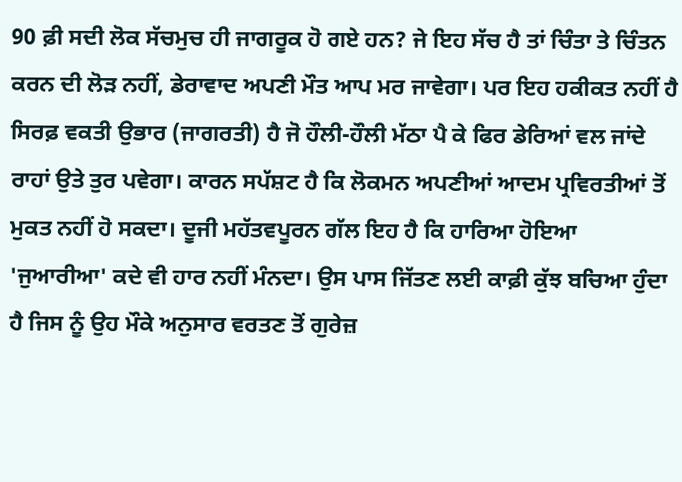90 ਫ਼ੀ ਸਦੀ ਲੋਕ ਸੱਚਮੁਚ ਹੀ ਜਾਗਰੂਕ ਹੋ ਗਏ ਹਨ? ਜੇ ਇਹ ਸੱਚ ਹੈ ਤਾਂ ਚਿੰਤਾ ਤੇ ਚਿੰਤਨ ਕਰਨ ਦੀ ਲੋੜ ਨਹੀਂ, ਡੇਰਾਵਾਦ ਅਪਣੀ ਮੌਤ ਆਪ ਮਰ ਜਾਵੇਗਾ। ਪਰ ਇਹ ਹਕੀਕਤ ਨਹੀਂ ਹੈ ਸਿਰਫ਼ ਵਕਤੀ ਉਭਾਰ (ਜਾਗਰਤੀ) ਹੈ ਜੋ ਹੌਲੀ-ਹੌਲੀ ਮੱਠਾ ਪੈ ਕੇ ਫਿਰ ਡੇਰਿਆਂ ਵਲ ਜਾਂਦੇ ਰਾਹਾਂ ਉਤੇ ਤੁਰ ਪਵੇਗਾ। ਕਾਰਨ ਸਪੱਸ਼ਟ ਹੈ ਕਿ ਲੋਕਮਨ ਅਪਣੀਆਂ ਆਦਮ ਪ੍ਰਵਿਰਤੀਆਂ ਤੋਂ ਮੁਕਤ ਨਹੀਂ ਹੋ ਸਕਦਾ। ਦੂਜੀ ਮਹੱਤਵਪੂਰਨ ਗੱਲ ਇਹ ਹੈ ਕਿ ਹਾਰਿਆ ਹੋਇਆ 'ਜੁਆਰੀਆ' ਕਦੇ ਵੀ ਹਾਰ ਨਹੀਂ ਮੰਨਦਾ। ਉਸ ਪਾਸ ਜਿੱਤਣ ਲਈ ਕਾਫ਼ੀ ਕੁੱਝ ਬਚਿਆ ਹੁੰਦਾ ਹੈ ਜਿਸ ਨੂੰ ਉਹ ਮੌਕੇ ਅਨੁਸਾਰ ਵਰਤਣ ਤੋਂ ਗੁਰੇਜ਼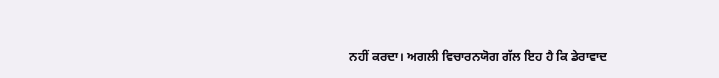ਨਹੀਂ ਕਰਦਾ। ਅਗਲੀ ਵਿਚਾਰਨਯੋਗ ਗੱਲ ਇਹ ਹੈ ਕਿ ਡੇਰਾਵਾਦ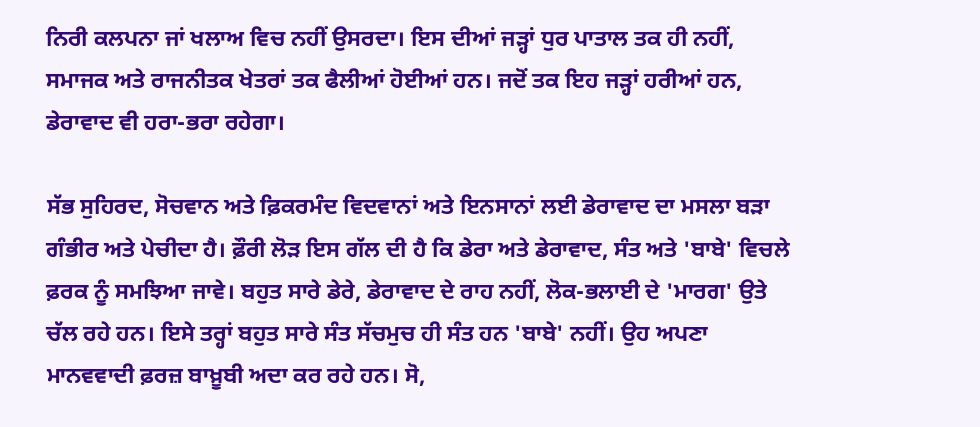ਨਿਰੀ ਕਲਪਨਾ ਜਾਂ ਖਲਾਅ ਵਿਚ ਨਹੀਂ ਉਸਰਦਾ। ਇਸ ਦੀਆਂ ਜੜ੍ਹਾਂ ਧੁਰ ਪਾਤਾਲ ਤਕ ਹੀ ਨਹੀਂ, ਸਮਾਜਕ ਅਤੇ ਰਾਜਨੀਤਕ ਖੇਤਰਾਂ ਤਕ ਫੈਲੀਆਂ ਹੋਈਆਂ ਹਨ। ਜਦੋਂ ਤਕ ਇਹ ਜੜ੍ਹਾਂ ਹਰੀਆਂ ਹਨ, ਡੇਰਾਵਾਦ ਵੀ ਹਰਾ-ਭਰਾ ਰਹੇਗਾ।

ਸੱਭ ਸੁਹਿਰਦ, ਸੋਚਵਾਨ ਅਤੇ ਫ਼ਿਕਰਮੰਦ ਵਿਦਵਾਨਾਂ ਅਤੇ ਇਨਸਾਨਾਂ ਲਈ ਡੇਰਾਵਾਦ ਦਾ ਮਸਲਾ ਬੜਾ ਗੰਭੀਰ ਅਤੇ ਪੇਚੀਦਾ ਹੈ। ਫ਼ੌਰੀ ਲੋੜ ਇਸ ਗੱਲ ਦੀ ਹੈ ਕਿ ਡੇਰਾ ਅਤੇ ਡੇਰਾਵਾਦ, ਸੰਤ ਅਤੇ 'ਬਾਬੇ' ਵਿਚਲੇ ਫ਼ਰਕ ਨੂੰ ਸਮਝਿਆ ਜਾਵੇ। ਬਹੁਤ ਸਾਰੇ ਡੇਰੇ, ਡੇਰਾਵਾਦ ਦੇ ਰਾਹ ਨਹੀਂ, ਲੋਕ-ਭਲਾਈ ਦੇ 'ਮਾਰਗ' ਉਤੇ ਚੱਲ ਰਹੇ ਹਨ। ਇਸੇ ਤਰ੍ਹਾਂ ਬਹੁਤ ਸਾਰੇ ਸੰਤ ਸੱਚਮੁਚ ਹੀ ਸੰਤ ਹਨ 'ਬਾਬੇ' ਨਹੀਂ। ਉਹ ਅਪਣਾ ਮਾਨਵਵਾਦੀ ਫ਼ਰਜ਼ ਬਾਖ਼ੂਬੀ ਅਦਾ ਕਰ ਰਹੇ ਹਨ। ਸੋ,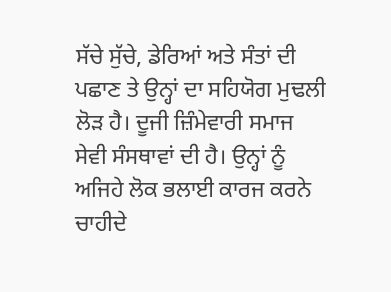ਸੱਚੇ ਸੁੱਚੇ, ਡੇਰਿਆਂ ਅਤੇ ਸੰਤਾਂ ਦੀ ਪਛਾਣ ਤੇ ਉਨ੍ਹਾਂ ਦਾ ਸਹਿਯੋਗ ਮੁਢਲੀ ਲੋੜ ਹੈ। ਦੂਜੀ ਜ਼ਿੰਮੇਵਾਰੀ ਸਮਾਜ ਸੇਵੀ ਸੰਸਥਾਵਾਂ ਦੀ ਹੈ। ਉਨ੍ਹਾਂ ਨੂੰ ਅਜਿਹੇ ਲੋਕ ਭਲਾਈ ਕਾਰਜ ਕਰਨੇ ਚਾਹੀਦੇ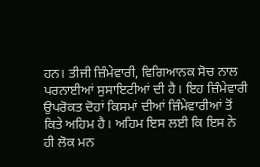ਹਨ। ਤੀਜੀ ਜ਼ਿੰਮੇਵਾਰੀ, ਵਿਗਿਆਨਕ ਸੋਚ ਨਾਲ ਪਰਨਾਈਆਂ ਸੁਸਾਇਟੀਆਂ ਦੀ ਹੈ। ਇਹ ਜ਼ਿੰਮੇਵਾਰੀ ਉਪਰੋਕਤ ਦੋਹਾਂ ਕਿਸਮਾਂ ਦੀਆਂ ਜ਼ਿੰਮੇਵਾਰੀਆਂ ਤੋਂ ਕਿਤੇ ਅਹਿਮ ਹੈ। ਅਹਿਮ ਇਸ ਲਈ ਕਿ ਇਸ ਨੇ ਹੀ ਲੋਕ ਮਨ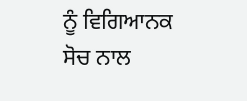ਨੂੰ ਵਿਗਿਆਨਕ ਸੋਚ ਨਾਲ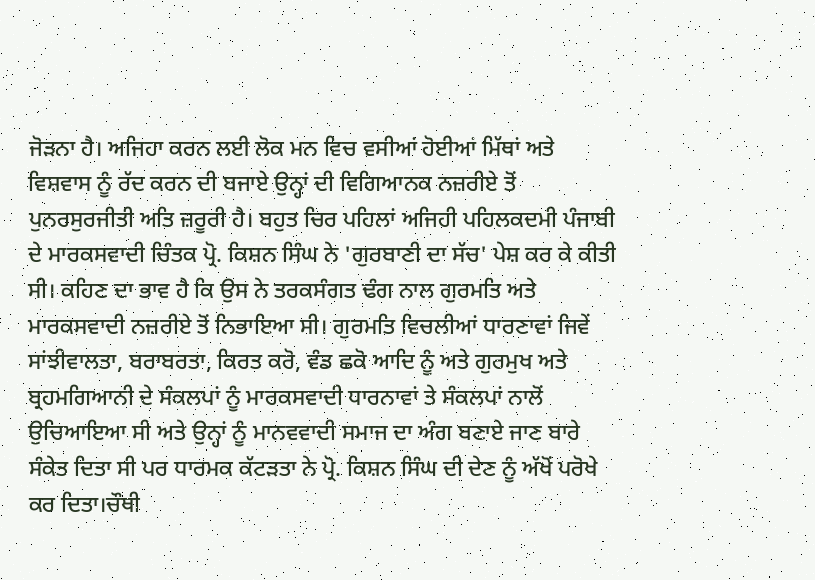ਜੋੜਨਾ ਹੈ। ਅਜਿਹਾ ਕਰਨ ਲਈ ਲੋਕ ਮਨ ਵਿਚ ਵਸੀਆਂ ਹੋਈਆਂ ਮਿੱਥਾਂ ਅਤੇ ਵਿਸ਼ਵਾਸ ਨੂੰ ਰੱਦ ਕਰਨ ਦੀ ਬਜਾਏ ਉਨ੍ਹਾਂ ਦੀ ਵਿਗਿਆਨਕ ਨਜ਼ਰੀਏ ਤੋਂ ਪੁਨਰਸੁਰਜੀਤੀ ਅਤਿ ਜ਼ਰੂਰੀ ਹੈ। ਬਹੁਤ ਚਿਰ ਪਹਿਲਾਂ ਅਜਿਹੀ ਪਹਿਲਕਦਮੀ ਪੰਜਾਬੀ ਦੇ ਮਾਰਕਸਵਾਦੀ ਚਿੰਤਕ ਪ੍ਰੋ. ਕਿਸ਼ਨ ਸਿੰਘ ਨੇ 'ਗੁਰਬਾਣੀ ਦਾ ਸੱਚ' ਪੇਸ਼ ਕਰ ਕੇ ਕੀਤੀ ਸੀ। ਕਹਿਣ ਦਾ ਭਾਵ ਹੈ ਕਿ ਉਸ ਨੇ ਤਰਕਸੰਗਤ ਢੰਗ ਨਾਲ ਗੁਰਮਤਿ ਅਤੇ ਮਾਰਕਸਵਾਦੀ ਨਜ਼ਰੀਏ ਤੋਂ ਨਿਭਾਇਆ ਸੀ। ਗੁਰਮਤਿ ਵਿਚਲੀਆਂ ਧਾਰਣਾਵਾਂ ਜਿਵੇਂ ਸਾਂਝੀਵਾਲਤਾ, ਬਰਾਬਰਤਾ, ਕਿਰਤ ਕਰੋ, ਵੰਡ ਛਕੋ ਆਦਿ ਨੂੰ ਅਤੇ ਗੁਰਮੁਖ ਅਤੇ ਬ੍ਰਹਮਗਿਆਨੀ ਦੇ ਸੰਕਲਪਾਂ ਨੂੰ ਮਾਰਕਸਵਾਦੀ ਧਾਰਨਾਵਾਂ ਤੇ ਸੰਕਲਪਾਂ ਨਾਲੋਂ ਉਚਿਆਇਆ ਸੀ ਅਤੇ ਉਨ੍ਹਾਂ ਨੂੰ ਮਾਨਵਵਾਦੀ ਸਮਾਜ ਦਾ ਅੰਗ ਬਣਾਏ ਜਾਣ ਬਾਰੇ ਸੰਕੇਤ ਦਿਤਾ ਸੀ ਪਰ ਧਾਰਮਕ ਕੱਟੜਤਾ ਨੇ ਪ੍ਰੋ. ਕਿਸ਼ਨ ਸਿੰਘ ਦੀ ਦੇਣ ਨੂੰ ਅੱਖੋਂ ਪਰੋਖੇ ਕਰ ਦਿਤਾ।ਚੌਥੀ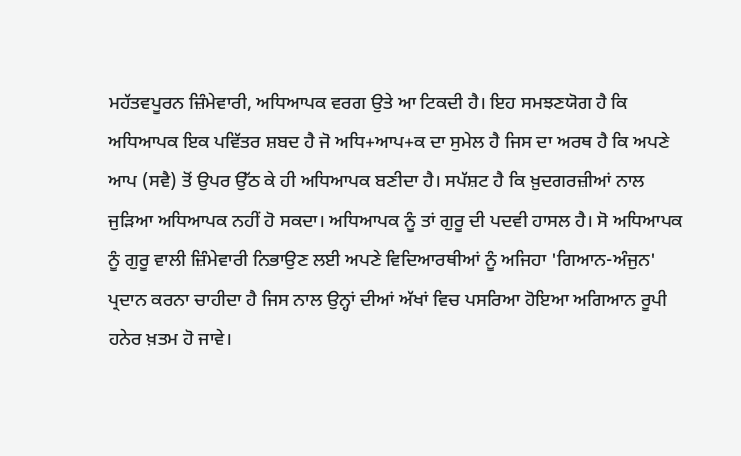ਮਹੱਤਵਪੂਰਨ ਜ਼ਿੰਮੇਵਾਰੀ, ਅਧਿਆਪਕ ਵਰਗ ਉਤੇ ਆ ਟਿਕਦੀ ਹੈ। ਇਹ ਸਮਝਣਯੋਗ ਹੈ ਕਿ ਅਧਿਆਪਕ ਇਕ ਪਵਿੱਤਰ ਸ਼ਬਦ ਹੈ ਜੋ ਅਧਿ+ਆਪ+ਕ ਦਾ ਸੁਮੇਲ ਹੈ ਜਿਸ ਦਾ ਅਰਥ ਹੈ ਕਿ ਅਪਣੇ ਆਪ (ਸਵੈ) ਤੋਂ ਉਪਰ ਉੱਠ ਕੇ ਹੀ ਅਧਿਆਪਕ ਬਣੀਦਾ ਹੈ। ਸਪੱਸ਼ਟ ਹੈ ਕਿ ਖ਼ੁਦਗਰਜ਼ੀਆਂ ਨਾਲ ਜੁੜਿਆ ਅਧਿਆਪਕ ਨਹੀਂ ਹੋ ਸਕਦਾ। ਅਧਿਆਪਕ ਨੂੰ ਤਾਂ ਗੁਰੂ ਦੀ ਪਦਵੀ ਹਾਸਲ ਹੈ। ਸੋ ਅਧਿਆਪਕ ਨੂੰ ਗੁਰੂ ਵਾਲੀ ਜ਼ਿੰਮੇਵਾਰੀ ਨਿਭਾਉਣ ਲਈ ਅਪਣੇ ਵਿਦਿਆਰਥੀਆਂ ਨੂੰ ਅਜਿਹਾ 'ਗਿਆਨ-ਅੰਜੁਨ' ਪ੍ਰਦਾਨ ਕਰਨਾ ਚਾਹੀਦਾ ਹੈ ਜਿਸ ਨਾਲ ਉਨ੍ਹਾਂ ਦੀਆਂ ਅੱਖਾਂ ਵਿਚ ਪਸਰਿਆ ਹੋਇਆ ਅਗਿਆਨ ਰੂਪੀ ਹਨੇਰ ਖ਼ਤਮ ਹੋ ਜਾਵੇ।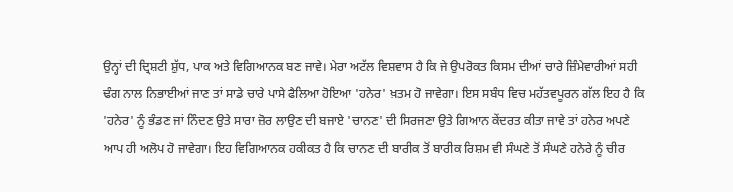ਉਨ੍ਹਾਂ ਦੀ ਦ੍ਰਿਸ਼ਟੀ ਸ਼ੁੱਧ, ਪਾਕ ਅਤੇ ਵਿਗਿਆਨਕ ਬਣ ਜਾਵੇ। ਮੇਰਾ ਅਟੱਲ ਵਿਸ਼ਵਾਸ ਹੈ ਕਿ ਜੇ ਉਪਰੋਕਤ ਕਿਸਮ ਦੀਆਂ ਚਾਰੇ ਜ਼ਿੰਮੇਵਾਰੀਆਂ ਸਹੀ ਢੰਗ ਨਾਲ ਨਿਭਾਈਆਂ ਜਾਣ ਤਾਂ ਸਾਡੇ ਚਾਰੇ ਪਾਸੇ ਫੈਲਿਆ ਹੋਇਆ 'ਹਨੇਰ' ਖ਼ਤਮ ਹੋ ਜਾਵੇਗਾ। ਇਸ ਸਬੰਧ ਵਿਚ ਮਹੱਤਵਪੂਰਨ ਗੱਲ ਇਹ ਹੈ ਕਿ 'ਹਨੇਰ' ਨੂੰ ਭੰਡਣ ਜਾਂ ਨਿੰਦਣ ਉਤੇ ਸਾਰਾ ਜ਼ੋਰ ਲਾਉਣ ਦੀ ਬਜਾਏ 'ਚਾਨਣ' ਦੀ ਸਿਰਜਣਾ ਉਤੇ ਗਿਆਨ ਕੇਂਦਰਤ ਕੀਤਾ ਜਾਵੇ ਤਾਂ ਹਨੇਰ ਅਪਣੇ ਆਪ ਹੀ ਅਲੋਪ ਹੋ ਜਾਵੇਗਾ। ਇਹ ਵਿਗਿਆਨਕ ਹਕੀਕਤ ਹੈ ਕਿ ਚਾਨਣ ਦੀ ਬਾਰੀਕ ਤੋਂ ਬਾਰੀਕ ਰਿਸ਼ਮ ਵੀ ਸੰਘਣੇ ਤੋਂ ਸੰਘਣੇ ਹਨੇਰੇ ਨੂੰ ਚੀਰ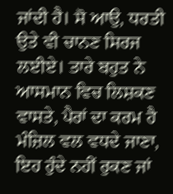ਜਾਂਦੀ ਹੈ। ਸੋ ਆਉ, ਧਰਤੀ ਉਤੇ ਵੀ ਚਾਨਣ ਸਿਰਜ ਲਈਏ। ਤਾਰੇ ਬਹੁਤ ਨੇ ਆਸਮਾਨ ਵਿਚ ਲਿਸ਼ਕਣ ਵਾਸਤੇ, ਪੈਰਾਂ ਦਾ ਕਰਮ ਹੈ ਮੰਜ਼ਿਲ ਵਲ ਵਧਦੇ ਜਾਣਾ, ਇਹ ਹੁੰਦੇ ਨਹੀਂ ਰੁਕਣ ਜਾਂ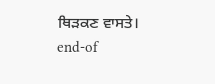ਥਿੜਕਣ ਵਾਸਤੇ।
end-of